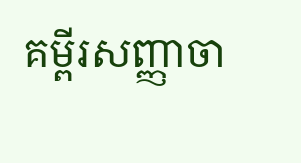គម្ពីរសញ្ញាចា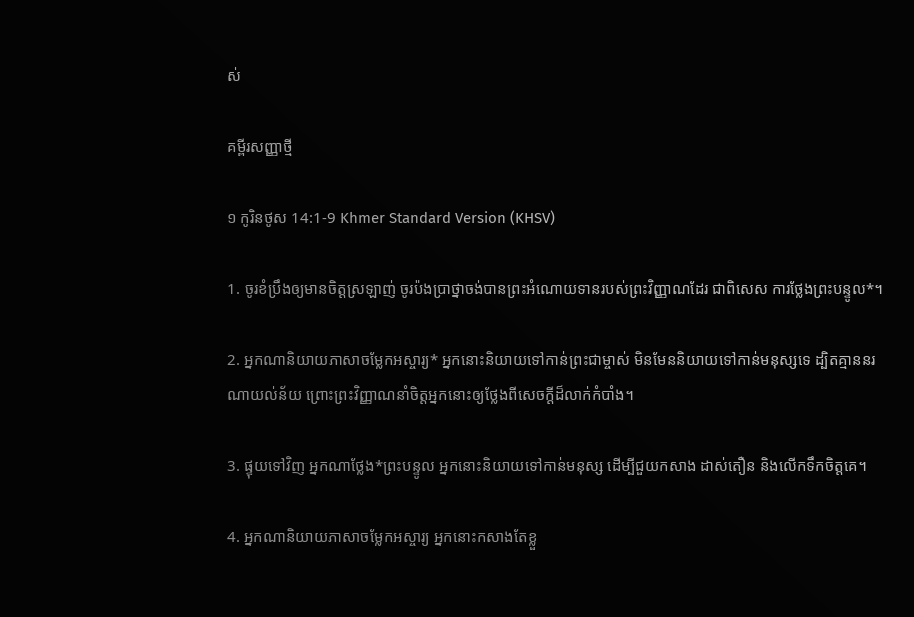ស់

គម្ពីរសញ្ញាថ្មី

១ កូរិន‌ថូស 14:1-9 Khmer Standard Version (KHSV)

1. ចូរខំប្រឹងឲ្យមានចិត្តស្រឡាញ់ ចូរប៉ង‌ប្រាថ្នាចង់បានព្រះ‌អំណោយទានរបស់ព្រះ‌វិញ្ញាណដែរ ជាពិសេស ការថ្លែងព្រះ‌បន្ទូល*។

2. អ្នកណានិយាយភាសាចម្លែកអស្ចារ្យ* អ្នកនោះនិយាយទៅកាន់ព្រះ‌ជាម្ចាស់ មិនមែននិយាយទៅកាន់មនុស្សទេ ដ្បិតគ្មាននរណាយល់ន័យ ព្រោះព្រះ‌វិញ្ញាណនាំចិត្តអ្នកនោះឲ្យថ្លែងពីសេចក្ដីដ៏លាក់កំបាំង។

3. ផ្ទុយទៅវិញ អ្នកណាថ្លែង*ព្រះ‌បន្ទូល អ្នកនោះនិយាយទៅកាន់មនុស្ស ដើម្បីជួយកសាង ដាស់‌តឿន និងលើកទឹកចិត្តគេ។

4. អ្នកណានិយាយភាសាចម្លែកអស្ចារ្យ អ្នកនោះកសាងតែខ្លួ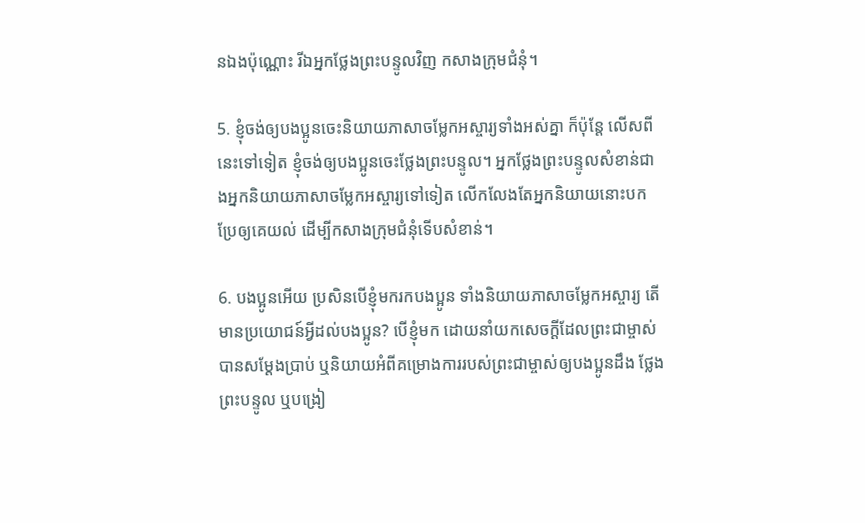នឯងប៉ុណ្ណោះ រីឯអ្នកថ្លែងព្រះ‌បន្ទូលវិញ កសាងក្រុម‌ជំនុំ។

5. ខ្ញុំចង់ឲ្យបង‌ប្អូនចេះនិយាយភាសាចម្លែកអស្ចារ្យទាំងអស់គ្នា ក៏ប៉ុន្តែ លើសពីនេះទៅទៀត ខ្ញុំចង់ឲ្យបង‌ប្អូនចេះថ្លែងព្រះ‌បន្ទូល។ អ្នកថ្លែងព្រះ‌បន្ទូលសំខាន់ជាងអ្នកនិយាយភាសាចម្លែកអស្ចារ្យទៅទៀត លើក‌លែងតែអ្នកនិយាយនោះបកប្រែឲ្យគេយល់ ដើម្បីកសាងក្រុម‌ជំនុំទើបសំខាន់។

6. បង‌ប្អូនអើយ ប្រសិនបើខ្ញុំមករកបង‌ប្អូន ទាំងនិយាយភាសាចម្លែកអស្ចារ្យ តើមានប្រយោជន៍អ្វីដល់បង‌ប្អូន? បើខ្ញុំមក ដោយនាំយកសេចក្ដីដែលព្រះ‌ជាម្ចាស់បានសម្តែងប្រាប់ ឬនិយាយអំពីគម្រោង‌ការរបស់ព្រះ‌ជាម្ចាស់ឲ្យបង‌ប្អូនដឹង ថ្លែងព្រះ‌បន្ទូល ឬបង្រៀ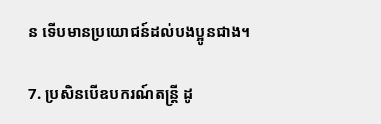ន ទើបមានប្រយោជន៍ដល់បង‌ប្អូនជាង។

7. ប្រសិនបើឧបករណ៍តន្ត្រី ដូ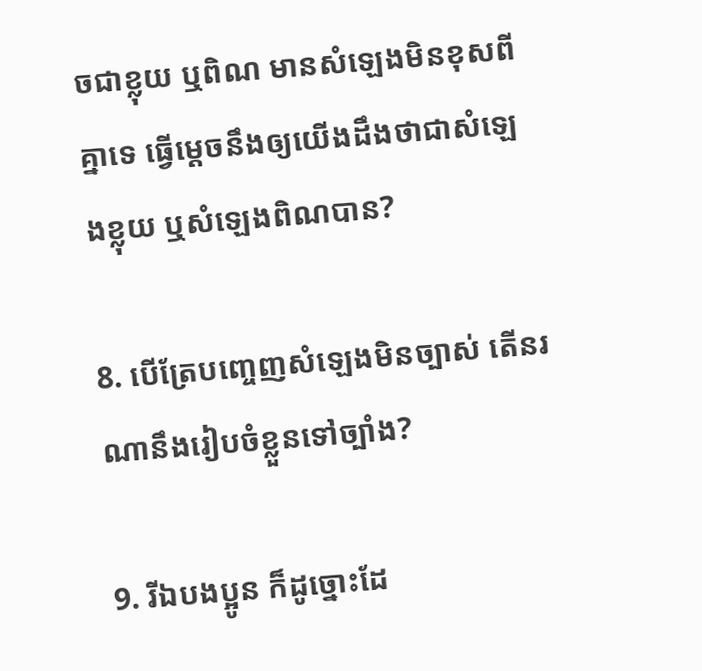ចជាខ្លុយ ឬពិណ មានសំឡេងមិនខុសពីគ្នាទេ ធ្វើម្ដេចនឹងឲ្យយើងដឹងថាជាសំឡេងខ្លុយ ឬសំឡេងពិណបាន?

8. បើត្រែបញ្ចេញសំឡេងមិនច្បាស់ តើនរណានឹងរៀបចំខ្លួនទៅច្បាំង?

9. រីឯបង‌ប្អូន ក៏ដូច្នោះដែ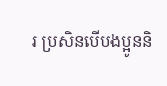រ ប្រសិនបើបង‌ប្អូននិ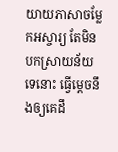យាយភាសាចម្លែកអស្ចារ្យ តែមិនបកស្រាយន័យទេនោះ ធ្វើម្ដេចនឹងឲ្យគេដឹ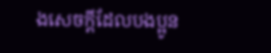ងសេចក្ដីដែលបង‌ប្អូន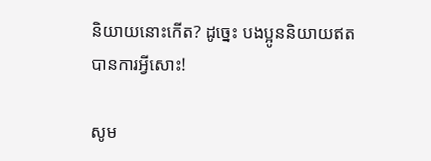និយាយនោះកើត? ដូច្នេះ បង‌ប្អូននិយាយឥតបានការអ្វីសោះ!

សូម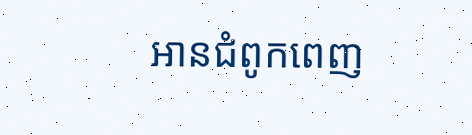អានជំពូកពេញ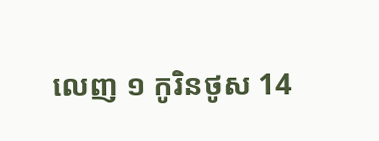លេញ ១ កូរិន‌ថូស 14